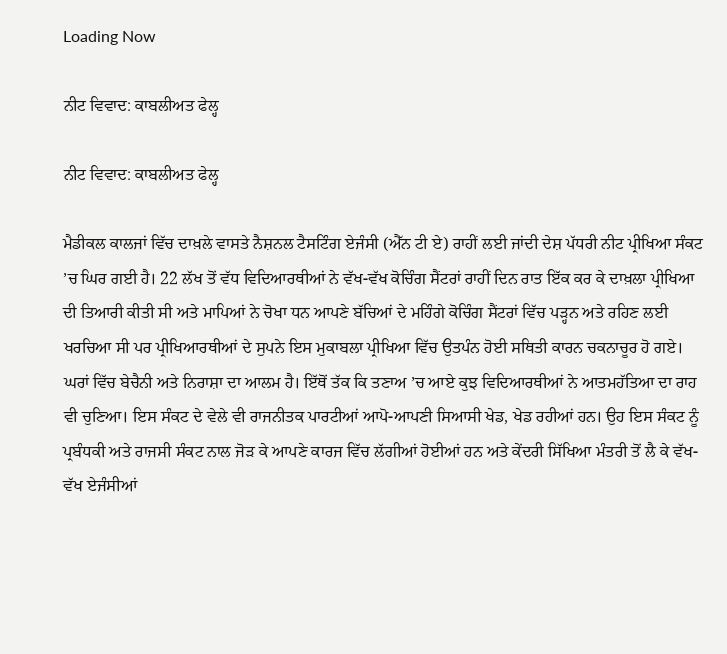Loading Now

ਨੀਟ ਵਿਵਾਦ: ਕਾਬਲੀਅਤ ਫੇਲ੍ਹ

ਨੀਟ ਵਿਵਾਦ: ਕਾਬਲੀਅਤ ਫੇਲ੍ਹ

ਮੈਡੀਕਲ ਕਾਲਜਾਂ ਵਿੱਚ ਦਾਖ਼ਲੇ ਵਾਸਤੇ ਨੈਸ਼ਨਲ ਟੈਸਟਿੰਗ ਏਜੰਸੀ (ਐੱਨ ਟੀ ਏ) ਰਾਹੀਂ ਲਈ ਜਾਂਦੀ ਦੇਸ਼ ਪੱਧਰੀ ਨੀਟ ਪ੍ਰੀਖਿਆ ਸੰਕਟ ’ਚ ਘਿਰ ਗਈ ਹੈ। 22 ਲੱਖ ਤੋਂ ਵੱਧ ਵਿਦਿਆਰਥੀਆਂ ਨੇ ਵੱਖ-ਵੱਖ ਕੋਚਿੰਗ ਸੈਂਟਰਾਂ ਰਾਹੀਂ ਦਿਨ ਰਾਤ ਇੱਕ ਕਰ ਕੇ ਦਾਖ਼ਲਾ ਪ੍ਰੀਖਿਆ ਦੀ ਤਿਆਰੀ ਕੀਤੀ ਸੀ ਅਤੇ ਮਾਪਿਆਂ ਨੇ ਚੋਖਾ ਧਨ ਆਪਣੇ ਬੱਚਿਆਂ ਦੇ ਮਹਿੰਗੇ ਕੋਚਿੰਗ ਸੈਂਟਰਾਂ ਵਿੱਚ ਪੜ੍ਹਨ ਅਤੇ ਰਹਿਣ ਲਈ ਖਰਚਿਆ ਸੀ ਪਰ ਪ੍ਰੀਖਿਆਰਥੀਆਂ ਦੇ ਸੁਪਨੇ ਇਸ ਮੁਕਾਬਲਾ ਪ੍ਰੀਖਿਆ ਵਿੱਚ ਉਤਪੰਨ ਹੋਈ ਸਥਿਤੀ ਕਾਰਨ ਚਕਨਾਚੂਰ ਹੋ ਗਏ। ਘਰਾਂ ਵਿੱਚ ਬੇਚੈਨੀ ਅਤੇ ਨਿਰਾਸ਼ਾ ਦਾ ਆਲਮ ਹੈ। ਇੱਥੋਂ ਤੱਕ ਕਿ ਤਣਾਅ ’ਚ ਆਏ ਕੁਝ ਵਿਦਿਆਰਥੀਆਂ ਨੇ ਆਤਮਹੱਤਿਆ ਦਾ ਰਾਹ ਵੀ ਚੁਣਿਆ। ਇਸ ਸੰਕਟ ਦੇ ਵੇਲੇ ਵੀ ਰਾਜਨੀਤਕ ਪਾਰਟੀਆਂ ਆਪੋ-ਆਪਣੀ ਸਿਆਸੀ ਖੇਡ, ਖੇਡ ਰਹੀਆਂ ਹਨ। ਉਹ ਇਸ ਸੰਕਟ ਨੂੰ ਪ੍ਰਬੰਧਕੀ ਅਤੇ ਰਾਜਸੀ ਸੰਕਟ ਨਾਲ ਜੋੜ ਕੇ ਆਪਣੇ ਕਾਰਜ ਵਿੱਚ ਲੱਗੀਆਂ ਹੋਈਆਂ ਹਨ ਅਤੇ ਕੇਂਦਰੀ ਸਿੱਖਿਆ ਮੰਤਰੀ ਤੋਂ ਲੈ ਕੇ ਵੱਖ-ਵੱਖ ਏਜੰਸੀਆਂ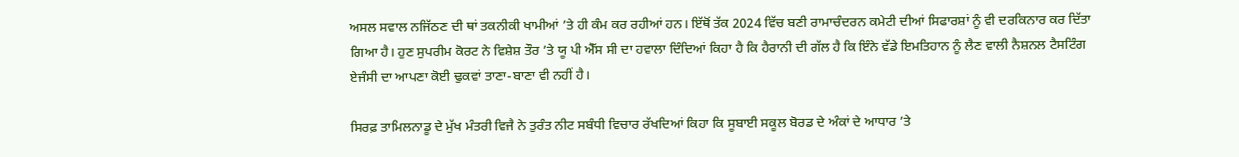ਅਸਲ ਸਵਾਲ ਨਜਿੱਠਣ ਦੀ ਥਾਂ ਤਕਨੀਕੀ ਖਾਮੀਆਂ ’ਤੇ ਹੀ ਕੰਮ ਕਰ ਰਹੀਆਂ ਹਨ। ਇੱਥੋਂ ਤੱਕ 2024 ਵਿੱਚ ਬਣੀ ਰਾਮਾਚੰਦਰਨ ਕਮੇਟੀ ਦੀਆਂ ਸਿਫਾਰਸ਼ਾਂ ਨੂੰ ਵੀ ਦਰਕਿਨਾਰ ਕਰ ਦਿੱਤਾ ਗਿਆ ਹੈ। ਹੁਣ ਸੁਪਰੀਮ ਕੋਰਟ ਨੇ ਵਿਸ਼ੇਸ਼ ਤੌਰ ’ਤੇ ਯੂ ਪੀ ਐੱਸ ਸੀ ਦਾ ਹਵਾਲਾ ਦਿੰਦਿਆਂ ਕਿਹਾ ਹੈ ਕਿ ਹੈਰਾਨੀ ਦੀ ਗੱਲ ਹੈ ਕਿ ਇੰਨੇ ਵੱਡੇ ਇਮਤਿਹਾਨ ਨੂੰ ਲੈਣ ਵਾਲੀ ਨੈਸ਼ਨਲ ਟੈਸਟਿੰਗ ਏਜੰਸੀ ਦਾ ਆਪਣਾ ਕੋਈ ਢੁਕਵਾਂ ਤਾਣਾ-ਬਾਣਾ ਵੀ ਨਹੀਂ ਹੈ।

ਸਿਰਫ਼ ਤਾਮਿਲਨਾਡੂ ਦੇ ਮੁੱਖ ਮੰਤਰੀ ਵਿਜੈ ਨੇ ਤੁਰੰਤ ਨੀਟ ਸਬੰਧੀ ਵਿਚਾਰ ਰੱਖਦਿਆਂ ਕਿਹਾ ਕਿ ਸੂਬਾਈ ਸਕੂਲ ਬੋਰਡ ਦੇ ਅੰਕਾਂ ਦੇ ਆਧਾਰ ’ਤੇ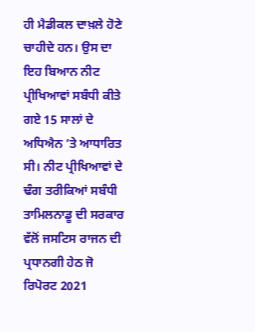ਹੀ ਮੈਡੀਕਲ ਦਾਖ਼ਲੇ ਹੋਣੇ ਚਾਹੀਦੇ ਹਨ। ਉਸ ਦਾ ਇਹ ਬਿਆਨ ਨੀਟ ਪ੍ਰੀਖਿਆਵਾਂ ਸਬੰਧੀ ਕੀਤੇ ਗਏ 15 ਸਾਲਾਂ ਦੇ ਅਧਿਐਨ ’ਤੇ ਆਧਾਰਿਤ ਸੀ। ਨੀਟ ਪ੍ਰੀਖਿਆਵਾਂ ਦੇ ਢੰਗ ਤਰੀਕਿਆਂ ਸਬੰਧੀ ਤਾਮਿਲਨਾਡੂ ਦੀ ਸਰਕਾਰ ਵੱਲੋਂ ਜਸਟਿਸ ਰਾਜਨ ਦੀ ਪ੍ਰਧਾਨਗੀ ਹੇਠ ਜੋ ਰਿਪੋਰਟ 2021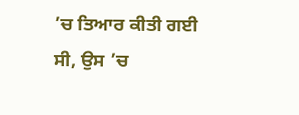’ਚ ਤਿਆਰ ਕੀਤੀ ਗਈ ਸੀ, ਉਸ ’ਚ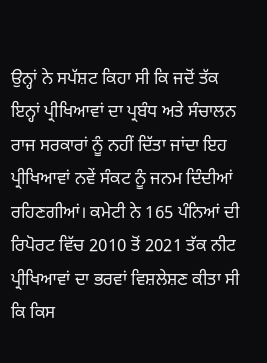ਉਨ੍ਹਾਂ ਨੇ ਸਪੱਸ਼ਟ ਕਿਹਾ ਸੀ ਕਿ ਜਦੋਂ ਤੱਕ ਇਨ੍ਹਾਂ ਪ੍ਰੀਖਿਆਵਾਂ ਦਾ ਪ੍ਰਬੰਧ ਅਤੇ ਸੰਚਾਲਨ ਰਾਜ ਸਰਕਾਰਾਂ ਨੂੰ ਨਹੀਂ ਦਿੱਤਾ ਜਾਂਦਾ ਇਹ ਪ੍ਰੀਖਿਆਵਾਂ ਨਵੇਂ ਸੰਕਟ ਨੂੰ ਜਨਮ ਦਿੰਦੀਆਂ ਰਹਿਣਗੀਆਂ। ਕਮੇਟੀ ਨੇ 165 ਪੰਨਿਆਂ ਦੀ ਰਿਪੋਰਟ ਵਿੱਚ 2010 ਤੋਂ 2021 ਤੱਕ ਨੀਟ ਪ੍ਰੀਖਿਆਵਾਂ ਦਾ ਭਰਵਾਂ ਵਿਸ਼ਲੇਸ਼ਣ ਕੀਤਾ ਸੀ ਕਿ ਕਿਸ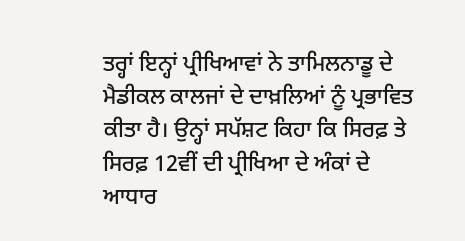ਤਰ੍ਹਾਂ ਇਨ੍ਹਾਂ ਪ੍ਰੀਖਿਆਵਾਂ ਨੇ ਤਾਮਿਲਨਾਡੂ ਦੇ ਮੈਡੀਕਲ ਕਾਲਜਾਂ ਦੇ ਦਾਖ਼ਲਿਆਂ ਨੂੰ ਪ੍ਰਭਾਵਿਤ ਕੀਤਾ ਹੈ। ਉਨ੍ਹਾਂ ਸਪੱਸ਼ਟ ਕਿਹਾ ਕਿ ਸਿਰਫ਼ ਤੇ ਸਿਰਫ਼ 12ਵੀਂ ਦੀ ਪ੍ਰੀਖਿਆ ਦੇ ਅੰਕਾਂ ਦੇ ਆਧਾਰ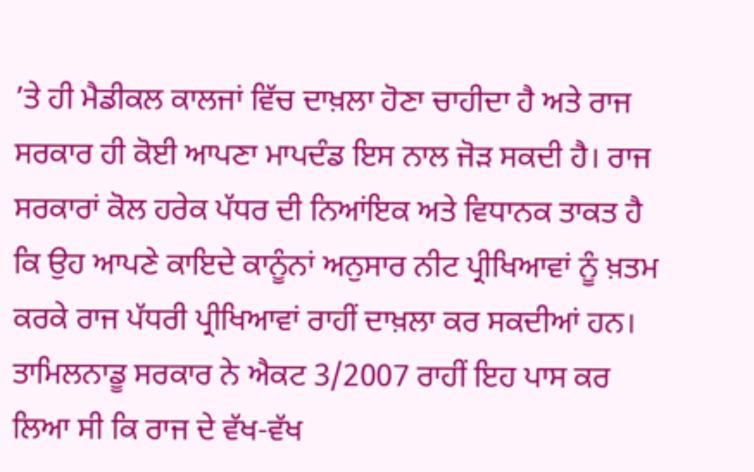’ਤੇ ਹੀ ਮੈਡੀਕਲ ਕਾਲਜਾਂ ਵਿੱਚ ਦਾਖ਼ਲਾ ਹੋਣਾ ਚਾਹੀਦਾ ਹੈ ਅਤੇ ਰਾਜ ਸਰਕਾਰ ਹੀ ਕੋਈ ਆਪਣਾ ਮਾਪਦੰਡ ਇਸ ਨਾਲ ਜੋੜ ਸਕਦੀ ਹੈ। ਰਾਜ ਸਰਕਾਰਾਂ ਕੋਲ ਹਰੇਕ ਪੱਧਰ ਦੀ ਨਿਆਂਇਕ ਅਤੇ ਵਿਧਾਨਕ ਤਾਕਤ ਹੈ ਕਿ ਉਹ ਆਪਣੇ ਕਾਇਦੇ ਕਾਨੂੰਨਾਂ ਅਨੁਸਾਰ ਨੀਟ ਪ੍ਰੀਖਿਆਵਾਂ ਨੂੰ ਖ਼ਤਮ ਕਰਕੇ ਰਾਜ ਪੱਧਰੀ ਪ੍ਰੀਖਿਆਵਾਂ ਰਾਹੀਂ ਦਾਖ਼ਲਾ ਕਰ ਸਕਦੀਆਂ ਹਨ। ਤਾਮਿਲਨਾਡੂ ਸਰਕਾਰ ਨੇ ਐਕਟ 3/2007 ਰਾਹੀਂ ਇਹ ਪਾਸ ਕਰ ਲਿਆ ਸੀ ਕਿ ਰਾਜ ਦੇ ਵੱਖ-ਵੱਖ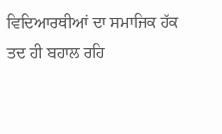ਵਿਦਿਆਰਥੀਆਂ ਦਾ ਸਮਾਜਿਕ ਹੱਕ ਤਦ ਹੀ ਬਹਾਲ ਰਹਿ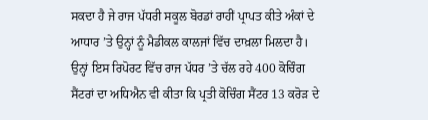ਸਕਦਾ ਹੈ ਜੇ ਰਾਜ ਪੱਧਰੀ ਸਕੂਲ ਬੋਰਡਾਂ ਰਾਹੀਂ ਪ੍ਰਾਪਤ ਕੀਤੇ ਅੰਕਾਂ ਦੇ ਆਧਾਰ ’ਤੇ ਉਨ੍ਹਾਂ ਨੂੰ ਮੈਡੀਕਲ ਕਾਲਜਾਂ ਵਿੱਚ ਦਾਖ਼ਲਾ ਮਿਲਦਾ ਹੈ। ਉਨ੍ਹਾਂ ਇਸ ਰਿਪੋਰਟ ਵਿੱਚ ਰਾਜ ਪੱਧਰ ’ਤੇ ਚੱਲ ਰਹੇ 400 ਕੋਚਿੰਗ ਸੈਂਟਰਾਂ ਦਾ ਅਧਿਐਨ ਵੀ ਕੀਤਾ ਕਿ ਪ੍ਰਤੀ ਕੋਚਿੰਗ ਸੈਂਟਰ 13 ਕਰੋੜ ਦੇ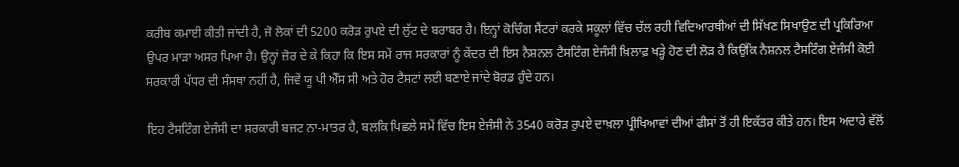ਕਰੀਬ ਕਮਾਈ ਕੀਤੀ ਜਾਂਦੀ ਹੈ, ਜੋ ਲੋਕਾਂ ਦੀ 5200 ਕਰੋੜ ਰੁਪਏ ਦੀ ਲੁੱਟ ਦੇ ਬਰਾਬਰ ਹੈ। ਇਨ੍ਹਾਂ ਕੋਚਿੰਗ ਸੈਂਟਰਾਂ ਕਰਕੇ ਸਕੂਲਾਂ ਵਿੱਚ ਚੱਲ ਰਹੀ ਵਿਦਿਆਰਥੀਆਂ ਦੀ ਸਿੱਖਣ ਸਿਖਾਉਣ ਦੀ ਪ੍ਰਕਿਰਿਆ ਉਪਰ ਮਾੜਾ ਅਸਰ ਪਿਆ ਹੈ। ਉਨ੍ਹਾਂ ਜ਼ੋਰ ਦੇ ਕੇ ਕਿਹਾ ਕਿ ਇਸ ਸਮੇਂ ਰਾਜ ਸਰਕਾਰਾਂ ਨੂੰ ਕੇਂਦਰ ਦੀ ਇਸ ਨੈਸ਼ਨਲ ਟੈਸਟਿੰਗ ਏਜੰਸੀ ਖ਼ਿਲਾਫ਼ ਖੜ੍ਹੇ ਹੋਣ ਦੀ ਲੋੜ ਹੈ ਕਿਉਂਕਿ ਨੈਸ਼ਨਲ ਟੈਸਟਿੰਗ ਏਜੰਸੀ ਕੋਈ ਸਰਕਾਰੀ ਪੱਧਰ ਦੀ ਸੰਸਥਾ ਨਹੀਂ ਹੈ, ਜਿਵੇਂ ਯੂ ਪੀ ਐੱਸ ਸੀ ਅਤੇ ਹੋਰ ਟੈਸਟਾਂ ਲਈ ਬਣਾਏ ਜਾਂਦੇ ਬੋਰਡ ਹੁੰਦੇ ਹਨ।

ਇਹ ਟੈਸਟਿੰਗ ਏਜੰਸੀ ਦਾ ਸਰਕਾਰੀ ਬਜਟ ਨਾ-ਮਾਤਰ ਹੈ, ਬਲਕਿ ਪਿਛਲੇ ਸਮੇਂ ਵਿੱਚ ਇਸ ਏਜੰਸੀ ਨੇ 3540 ਕਰੋੜ ਰੁਪਏ ਦਾਖ਼ਲਾ ਪ੍ਰੀਖਿਆਵਾਂ ਦੀਆਂ ਫੀਸਾਂ ਤੋਂ ਹੀ ਇਕੱਤਰ ਕੀਤੇ ਹਨ। ਇਸ ਅਦਾਰੇ ਵੱਲੋਂ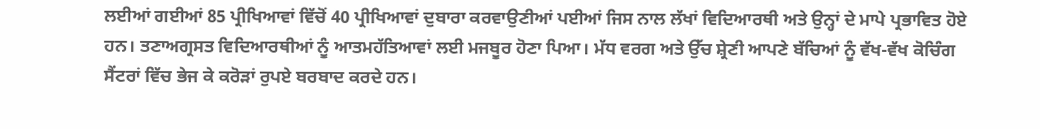ਲਈਆਂ ਗਈਆਂ 85 ਪ੍ਰੀਖਿਆਵਾਂ ਵਿੱਚੋਂ 40 ਪ੍ਰੀਖਿਆਵਾਂ ਦੁਬਾਰਾ ਕਰਵਾਉਣੀਆਂ ਪਈਆਂ ਜਿਸ ਨਾਲ ਲੱਖਾਂ ਵਿਦਿਆਰਥੀ ਅਤੇ ਉਨ੍ਹਾਂ ਦੇ ਮਾਪੇ ਪ੍ਰਭਾਵਿਤ ਹੋਏ ਹਨ। ਤਣਾਅਗ੍ਰਸਤ ਵਿਦਿਆਰਥੀਆਂ ਨੂੰ ਆਤਮਹੱਤਿਆਵਾਂ ਲਈ ਮਜਬੂਰ ਹੋਣਾ ਪਿਆ। ਮੱਧ ਵਰਗ ਅਤੇ ਉੱਚ ਸ਼੍ਰੇਣੀ ਆਪਣੇ ਬੱਚਿਆਂ ਨੂੰ ਵੱਖ-ਵੱਖ ਕੋਚਿੰਗ ਸੈਂਟਰਾਂ ਵਿੱਚ ਭੇਜ ਕੇ ਕਰੋੜਾਂ ਰੁਪਏ ਬਰਬਾਦ ਕਰਦੇ ਹਨ।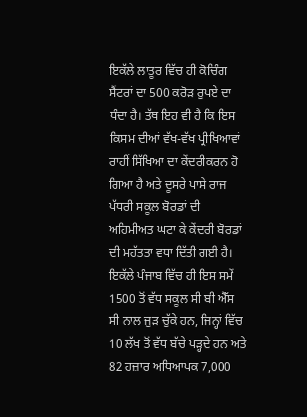ਇਕੱਲੇ ਲਾਤੂਰ ਵਿੱਚ ਹੀ ਕੋਚਿੰਗ ਸੈਂਟਰਾਂ ਦਾ 500 ਕਰੋੜ ਰੁਪਏ ਦਾ ਧੰਦਾ ਹੈ। ਤੱਥ ਇਹ ਵੀ ਹੈ ਕਿ ਇਸ ਕਿਸਮ ਦੀਆਂ ਵੱਖ-ਵੱਖ ਪ੍ਰੀਖਿਆਵਾਂ ਰਾਹੀਂ ਸਿੱਖਿਆ ਦਾ ਕੇਂਦਰੀਕਰਨ ਹੋ ਗਿਆ ਹੈ ਅਤੇ ਦੂਸਰੇ ਪਾਸੇ ਰਾਜ ਪੱਧਰੀ ਸਕੂਲ ਬੋਰਡਾਂ ਦੀ ਅਹਿਮੀਅਤ ਘਟਾ ਕੇ ਕੇਂਦਰੀ ਬੋਰਡਾਂ ਦੀ ਮਹੱਤਤਾ ਵਧਾ ਦਿੱਤੀ ਗਈ ਹੈ। ਇਕੱਲੇ ਪੰਜਾਬ ਵਿੱਚ ਹੀ ਇਸ ਸਮੇਂ 1500 ਤੋਂ ਵੱਧ ਸਕੂਲ ਸੀ ਬੀ ਐੱਸ ਸੀ ਨਾਲ ਜੁੜ ਚੁੱਕੇ ਹਨ, ਜਿਨ੍ਹਾਂ ਵਿੱਚ 10 ਲੱਖ ਤੋਂ ਵੱਧ ਬੱਚੇ ਪੜ੍ਹਦੇ ਹਨ ਅਤੇ 82 ਹਜ਼ਾਰ ਅਧਿਆਪਕ 7,000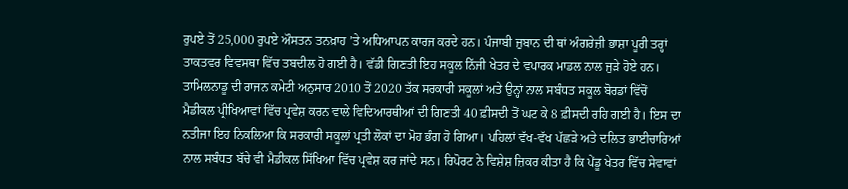ਰੁਪਏ ਤੋਂ 25,000 ਰੁਪਏ ਔਸਤਨ ਤਨਖ਼ਾਹ ’ਤੇ ਅਧਿਆਪਨ ਕਾਰਜ ਕਰਦੇ ਹਨ। ਪੰਜਾਬੀ ਜ਼ੁਬਾਨ ਦੀ ਥਾਂ ਅੰਗਰੇਜ਼ੀ ਭਾਸ਼ਾ ਪੂਰੀ ਤਰ੍ਹਾਂ ਤਾਕਤਵਰ ਵਿਵਸਥਾ ਵਿੱਚ ਤਬਦੀਲ ਹੋ ਗਈ ਹੈ। ਵੱਡੀ ਗਿਣਤੀ ਇਹ ਸਕੂਲ ਨਿੱਜੀ ਖੇਤਰ ਦੇ ਵਪਾਰਕ ਮਾਡਲ ਨਾਲ ਜੁੜੇ ਹੋਏ ਹਨ। ਤਾਮਿਲਨਾਡੂ ਦੀ ਰਾਜਨ ਕਮੇਟੀ ਅਨੁਸਾਰ 2010 ਤੋਂ 2020 ਤੱਕ ਸਰਕਾਰੀ ਸਕੂਲਾਂ ਅਤੇ ਉਨ੍ਹਾਂ ਨਾਲ ਸਬੰਧਤ ਸਕੂਲ ਬੋਰਡਾਂ ਵਿੱਚੋਂ ਮੈਡੀਕਲ ਪ੍ਰੀਖਿਆਵਾਂ ਵਿੱਚ ਪ੍ਰਵੇਸ਼ ਕਰਨ ਵਾਲੇ ਵਿਦਿਆਰਥੀਆਂ ਦੀ ਗਿਣਤੀ 40 ਫ਼ੀਸਦੀ ਤੋਂ ਘਟ ਕੇ 8 ਫ਼ੀਸਦੀ ਰਹਿ ਗਈ ਹੈ। ਇਸ ਦਾ ਨਤੀਜਾ ਇਹ ਨਿਕਲਿਆ ਕਿ ਸਰਕਾਰੀ ਸਕੂਲਾਂ ਪ੍ਰਤੀ ਲੋਕਾਂ ਦਾ ਮੋਹ ਭੰਗ ਹੋ ਗਿਆ। ਪਹਿਲਾਂ ਵੱਖ-ਵੱਖ ਪੱਛੜੇ ਅਤੇ ਦਲਿਤ ਭਾਈਚਾਰਿਆਂ ਨਾਲ ਸਬੰਧਤ ਬੱਚੇ ਵੀ ਮੈਡੀਕਲ ਸਿੱਖਿਆ ਵਿੱਚ ਪ੍ਰਵੇਸ਼ ਕਰ ਜਾਂਦੇ ਸਨ। ਰਿਪੋਰਟ ਨੇ ਵਿਸ਼ੇਸ਼ ਜ਼ਿਕਰ ਕੀਤਾ ਹੈ ਕਿ ਪੇਂਡੂ ਖੇਤਰ ਵਿੱਚ ਸੇਵਾਵਾਂ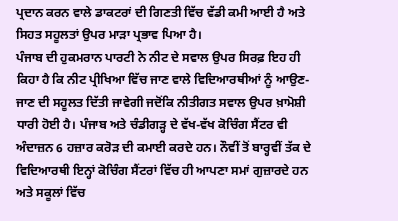ਪ੍ਰਦਾਨ ਕਰਨ ਵਾਲੇ ਡਾਕਟਰਾਂ ਦੀ ਗਿਣਤੀ ਵਿੱਚ ਵੱਡੀ ਕਮੀ ਆਈ ਹੈ ਅਤੇ ਸਿਹਤ ਸਹੂਲਤਾਂ ਉਪਰ ਮਾੜਾ ਪ੍ਰਭਾਵ ਪਿਆ ਹੈ।
ਪੰਜਾਬ ਦੀ ਹੁਕਮਰਾਨ ਪਾਰਟੀ ਨੇ ਨੀਟ ਦੇ ਸਵਾਲ ਉਪਰ ਸਿਰਫ਼ ਇਹ ਹੀ ਕਿਹਾ ਹੈ ਕਿ ਨੀਟ ਪ੍ਰੀਖਿਆ ਵਿੱਚ ਜਾਣ ਵਾਲੇ ਵਿਦਿਆਰਥੀਆਂ ਨੂੰ ਆਉਣ-ਜਾਣ ਦੀ ਸਹੂਲਤ ਦਿੱਤੀ ਜਾਵੇਗੀ ਜਦੋਂਕਿ ਨੀਤੀਗਤ ਸਵਾਲ ਉਪਰ ਖ਼ਾਮੋਸ਼ੀ ਧਾਰੀ ਹੋਈ ਹੈ। ਪੰਜਾਬ ਅਤੇ ਚੰਡੀਗੜ੍ਹ ਦੇ ਵੱਖ-ਵੱਖ ਕੋਚਿੰਗ ਸੈਂਟਰ ਵੀ ਅੰਦਾਜ਼ਨ 6 ਹਜ਼ਾਰ ਕਰੋੜ ਦੀ ਕਮਾਈ ਕਰਦੇ ਹਨ। ਨੌਵੀਂ ਤੋਂ ਬਾਰ੍ਹਵੀਂ ਤੱਕ ਦੇ ਵਿਦਿਆਰਥੀ ਇਨ੍ਹਾਂ ਕੋਚਿੰਗ ਸੈਂਟਰਾਂ ਵਿੱਚ ਹੀ ਆਪਣਾ ਸਮਾਂ ਗੁਜ਼ਾਰਦੇ ਹਨ ਅਤੇ ਸਕੂਲਾਂ ਵਿੱਚ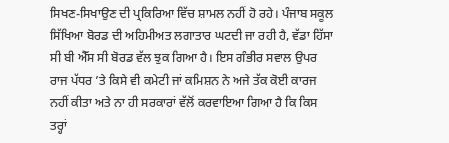ਸਿਖਣ-ਸਿਖਾਉਣ ਦੀ ਪ੍ਰਕਿਰਿਆ ਵਿੱਚ ਸ਼ਾਮਲ ਨਹੀਂ ਹੋ ਰਹੇ। ਪੰਜਾਬ ਸਕੂਲ ਸਿੱਖਿਆ ਬੋਰਡ ਦੀ ਅਹਿਮੀਅਤ ਲਗਾਤਾਰ ਘਟਦੀ ਜਾ ਰਹੀ ਹੈ, ਵੱਡਾ ਹਿੱਸਾ ਸੀ ਬੀ ਐੱਸ ਸੀ ਬੋਰਡ ਵੱਲ ਝੁਕ ਗਿਆ ਹੈ। ਇਸ ਗੰਭੀਰ ਸਵਾਲ ਉਪਰ ਰਾਜ ਪੱਧਰ ’ਤੇ ਕਿਸੇ ਵੀ ਕਮੇਟੀ ਜਾਂ ਕਮਿਸ਼ਨ ਨੇ ਅਜੇ ਤੱਕ ਕੋਈ ਕਾਰਜ ਨਹੀਂ ਕੀਤਾ ਅਤੇ ਨਾ ਹੀ ਸਰਕਾਰਾਂ ਵੱਲੋਂ ਕਰਵਾਇਆ ਗਿਆ ਹੈ ਕਿ ਕਿਸ ਤਰ੍ਹਾਂ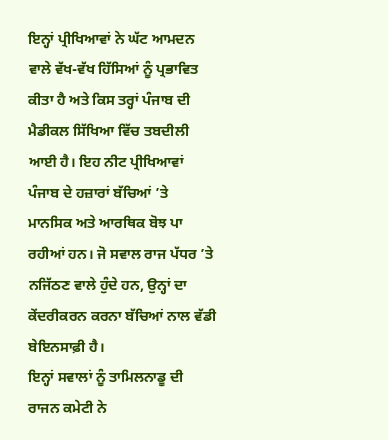ਇਨ੍ਹਾਂ ਪ੍ਰੀਖਿਆਵਾਂ ਨੇ ਘੱਟ ਆਮਦਨ ਵਾਲੇ ਵੱਖ-ਵੱਖ ਹਿੱਸਿਆਂ ਨੂੰ ਪ੍ਰਭਾਵਿਤ ਕੀਤਾ ਹੈ ਅਤੇ ਕਿਸ ਤਰ੍ਹਾਂ ਪੰਜਾਬ ਦੀ ਮੈਡੀਕਲ ਸਿੱਖਿਆ ਵਿੱਚ ਤਬਦੀਲੀ ਆਈ ਹੈ। ਇਹ ਨੀਟ ਪ੍ਰੀਖਿਆਵਾਂ ਪੰਜਾਬ ਦੇ ਹਜ਼ਾਰਾਂ ਬੱਚਿਆਂ ’ਤੇ ਮਾਨਸਿਕ ਅਤੇ ਆਰਥਿਕ ਬੋਝ ਪਾ ਰਹੀਆਂ ਹਨ। ਜੋ ਸਵਾਲ ਰਾਜ ਪੱਧਰ ’ਤੇ ਨਜਿੱਠਣ ਵਾਲੇ ਹੁੰਦੇ ਹਨ, ਉਨ੍ਹਾਂ ਦਾ ਕੇਂਦਰੀਕਰਨ ਕਰਨਾ ਬੱਚਿਆਂ ਨਾਲ ਵੱਡੀ ਬੇਇਨਸਾਫ਼ੀ ਹੈ।
ਇਨ੍ਹਾਂ ਸਵਾਲਾਂ ਨੂੰ ਤਾਮਿਲਨਾਡੂ ਦੀ ਰਾਜਨ ਕਮੇਟੀ ਨੇ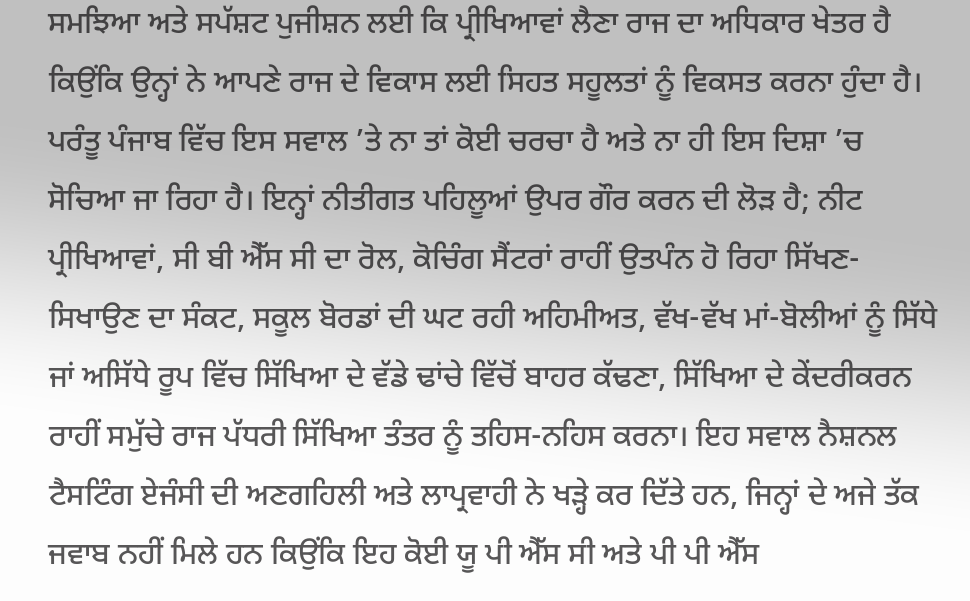ਸਮਝਿਆ ਅਤੇ ਸਪੱਸ਼ਟ ਪੁਜੀਸ਼ਨ ਲਈ ਕਿ ਪ੍ਰੀਖਿਆਵਾਂ ਲੈਣਾ ਰਾਜ ਦਾ ਅਧਿਕਾਰ ਖੇਤਰ ਹੈ ਕਿਉਂਕਿ ਉਨ੍ਹਾਂ ਨੇ ਆਪਣੇ ਰਾਜ ਦੇ ਵਿਕਾਸ ਲਈ ਸਿਹਤ ਸਹੂਲਤਾਂ ਨੂੰ ਵਿਕਸਤ ਕਰਨਾ ਹੁੰਦਾ ਹੈ। ਪਰੰਤੂ ਪੰਜਾਬ ਵਿੱਚ ਇਸ ਸਵਾਲ ’ਤੇ ਨਾ ਤਾਂ ਕੋਈ ਚਰਚਾ ਹੈ ਅਤੇ ਨਾ ਹੀ ਇਸ ਦਿਸ਼ਾ ’ਚ ਸੋਚਿਆ ਜਾ ਰਿਹਾ ਹੈ। ਇਨ੍ਹਾਂ ਨੀਤੀਗਤ ਪਹਿਲੂਆਂ ਉਪਰ ਗੌਰ ਕਰਨ ਦੀ ਲੋੜ ਹੈ; ਨੀਟ ਪ੍ਰੀਖਿਆਵਾਂ, ਸੀ ਬੀ ਐੱਸ ਸੀ ਦਾ ਰੋਲ, ਕੋਚਿੰਗ ਸੈਂਟਰਾਂ ਰਾਹੀਂ ਉਤਪੰਨ ਹੋ ਰਿਹਾ ਸਿੱਖਣ-ਸਿਖਾਉਣ ਦਾ ਸੰਕਟ, ਸਕੂਲ ਬੋਰਡਾਂ ਦੀ ਘਟ ਰਹੀ ਅਹਿਮੀਅਤ, ਵੱਖ-ਵੱਖ ਮਾਂ-ਬੋਲੀਆਂ ਨੂੰ ਸਿੱਧੇ ਜਾਂ ਅਸਿੱਧੇ ਰੂਪ ਵਿੱਚ ਸਿੱਖਿਆ ਦੇ ਵੱਡੇ ਢਾਂਚੇ ਵਿੱਚੋਂ ਬਾਹਰ ਕੱਢਣਾ, ਸਿੱਖਿਆ ਦੇ ਕੇਂਦਰੀਕਰਨ ਰਾਹੀਂ ਸਮੁੱਚੇ ਰਾਜ ਪੱਧਰੀ ਸਿੱਖਿਆ ਤੰਤਰ ਨੂੰ ਤਹਿਸ-ਨਹਿਸ ਕਰਨਾ। ਇਹ ਸਵਾਲ ਨੈਸ਼ਨਲ ਟੈਸਟਿੰਗ ਏਜੰਸੀ ਦੀ ਅਣਗਹਿਲੀ ਅਤੇ ਲਾਪ੍ਰਵਾਹੀ ਨੇ ਖੜ੍ਹੇ ਕਰ ਦਿੱਤੇ ਹਨ, ਜਿਨ੍ਹਾਂ ਦੇ ਅਜੇ ਤੱਕ ਜਵਾਬ ਨਹੀਂ ਮਿਲੇ ਹਨ ਕਿਉਂਕਿ ਇਹ ਕੋਈ ਯੂ ਪੀ ਐੱਸ ਸੀ ਅਤੇ ਪੀ ਪੀ ਐੱਸ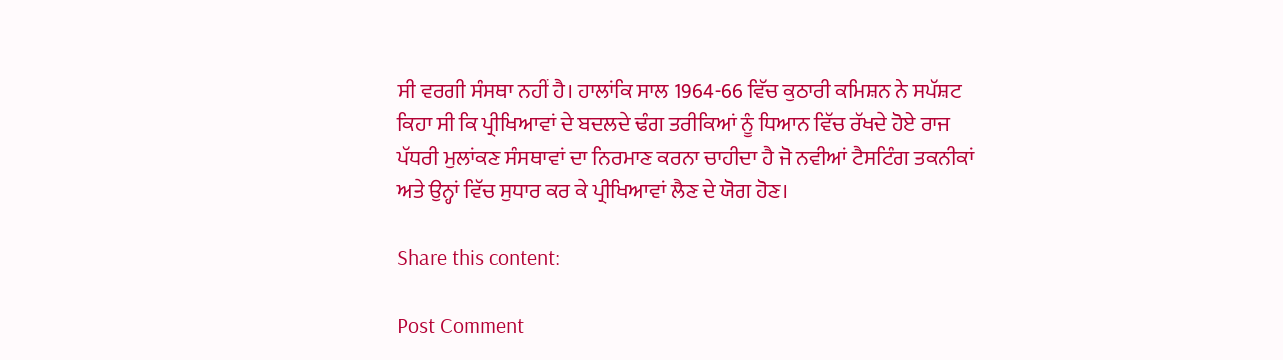ਸੀ ਵਰਗੀ ਸੰਸਥਾ ਨਹੀਂ ਹੈ। ਹਾਲਾਂਕਿ ਸਾਲ 1964-66 ਵਿੱਚ ਕੁਠਾਰੀ ਕਮਿਸ਼ਨ ਨੇ ਸਪੱਸ਼ਟ ਕਿਹਾ ਸੀ ਕਿ ਪ੍ਰੀਖਿਆਵਾਂ ਦੇ ਬਦਲਦੇ ਢੰਗ ਤਰੀਕਿਆਂ ਨੂੰ ਧਿਆਨ ਵਿੱਚ ਰੱਖਦੇ ਹੋਏ ਰਾਜ ਪੱਧਰੀ ਮੁਲਾਂਕਣ ਸੰਸਥਾਵਾਂ ਦਾ ਨਿਰਮਾਣ ਕਰਨਾ ਚਾਹੀਦਾ ਹੈ ਜੋ ਨਵੀਆਂ ਟੈਸਟਿੰਗ ਤਕਨੀਕਾਂ ਅਤੇ ਉਨ੍ਹਾਂ ਵਿੱਚ ਸੁਧਾਰ ਕਰ ਕੇ ਪ੍ਰੀਖਿਆਵਾਂ ਲੈਣ ਦੇ ਯੋਗ ਹੋਣ।

Share this content:

Post Comment